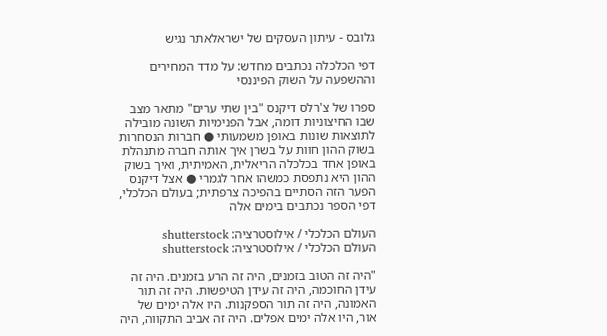גלובס - עיתון העסקים של ישראלאתר נגיש

דפי הכלכלה נכתבים מחדש: על מדד המחירים וההשפעה על השוק הפיננסי

ספרו של צ'רלס דיקנס "בין שתי ערים" מתאר מצב שבו החיצוניות דומה, אבל הפנימיות השונה מובילה לתוצאות שונות באופן משמעותי ● חברות הנסחרות בשוק ההון חוות על בשרן איך אותה חברה מתנהלת באופן אחד בכלכלה הריאלית, האמיתית, ואיך בשוק ההון היא נתפסת כמשהו אחר לגמרי ● אצל דיקנס הפער הזה הסתיים בהפיכה צרפתית; בעולם הכלכלי, דפי הספר נכתבים בימים אלה

העולם הכלכלי / אילוסטרציה: shutterstock
העולם הכלכלי / אילוסטרציה: shutterstock

"היה זה הטוב בזמנים, היה זה הרע בזמנים. היה זה עידן החוכמה, היה זה עידן הטיפשות. היה זה תור האמונה, היה זה תור הספקנות. היו אלה ימים של אור, היו אלה ימים אפלים. היה זה אביב התקווה, היה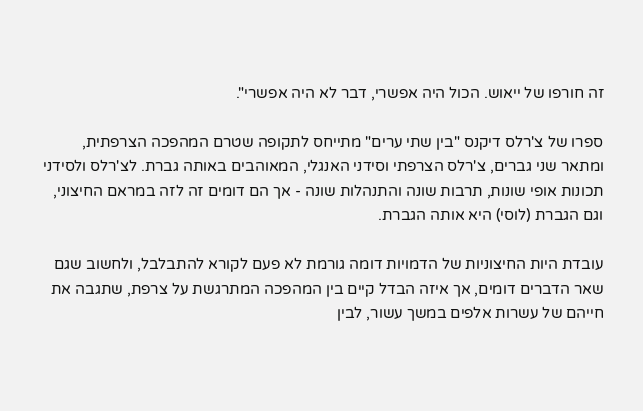זה חורפו של ייאוש. הכול היה אפשרי, דבר לא היה אפשרי".

ספרו של צ'רלס דיקנס "בין שתי ערים" מתייחס לתקופה שטרם המהפכה הצרפתית, ומתאר שני גברים, צ'רלס הצרפתי וסידני האנגלי, המאוהבים באותה גברת. לצ'רלס ולסידני תכונות אופי שונות, תרבות שונה והתנהלות שונה - אך הם דומים זה לזה במראם החיצוני, וגם הגברת (לוסי) היא אותה הגברת.

עובדת היות החיצוניות של הדמויות דומה גורמת לא פעם לקורא להתבלבל, ולחשוב שגם שאר הדברים דומים, אך איזה הבדל קיים בין המהפכה המתרגשת על צרפת, שתגבה את חייהם של עשרות אלפים במשך עשור, לבין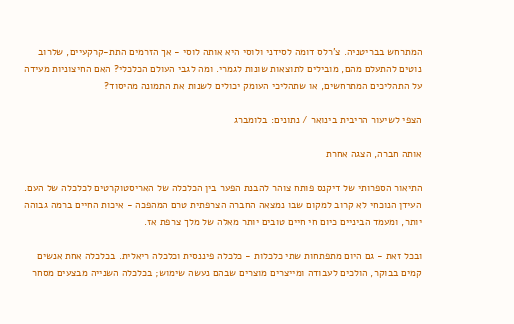המתרחש בבריטניה. צ'רלס דומה לסידני ולוסי היא אותה לוסי - אך הזרמים התת-קרקעיים, שלרוב נוטים להתעלם מהם, מובילים לתוצאות שונות לגמרי. ומה לגבי העולם הכלכלי? האם החיצוניות מעידה על התהליכים המתרחשים, או שתהליכי העומק יכולים לשנות את התמונה מהיסוד?

הצפי לשיעור הריבית בינואר / נתונים: בלומברג

אותה חברה, הצגה אחרת

התיאור הספרותי של דיקנס פותח צוהר להבנת הפער בין הכלכלה של האריסטוקרטים לכלכלה של העם. העידן הנוכחי לא קרוב למקום שבו נמצאה החברה הצרפתית טרם המהפכה - איכות החיים ברמה גבוהה יותר, ומעמד הביניים כיום חי חיים טובים יותר מאלה של מלך צרפת אז.

ובכל זאת - גם היום מתפתחות שתי כלכלות - כלכלה פיננסית וכלכלה ריאלית. בכלכלה אחת אנשים קמים בבוקר, הולכים לעבודה ומייצרים מוצרים שבהם נעשה שימוש; בכלכלה השנייה מבצעים מסחר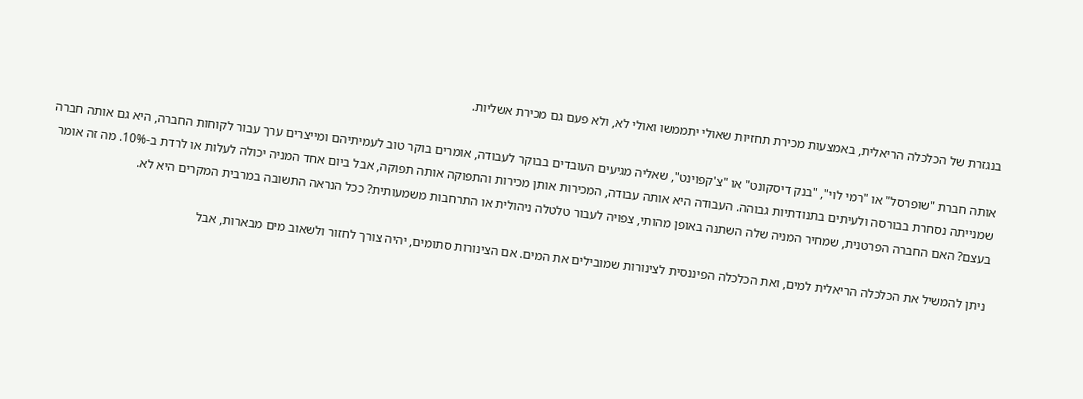בנגזרת של הכלכלה הריאלית, באמצעות מכירת תחזיות שאולי יתממשו ואולי לא, ולא פעם גם מכירת אשליות.

אותה חברת "שופרסל" או "רמי לוי", "בנק דיסקונט" או "צ'קפוינט", שאליה מגיעים העובדים בבוקר לעבודה, אומרים בוקר טוב לעמיתיהם ומייצרים ערך עבור לקוחות החברה, היא גם אותה חברה שמנייתה נסחרת בבורסה ולעיתים בתנודתיות גבוהה. העבודה היא אותה עבודה, המכירות אותן מכירות והתפוקה אותה תפוקה, אבל ביום אחד המניה יכולה לעלות או לרדת ב-10%. מה זה אומר בעצם? האם החברה הפרטנית, שמחיר המניה שלה השתנה באופן מהותי, צפויה לעבור טלטלה ניהולית או התרחבות משמעותית? ככל הנראה התשובה במרבית המקרים היא לא.

ניתן להמשיל את הכלכלה הריאלית למים, ואת הכלכלה הפיננסית לצינורות שמובילים את המים. אם הצינורות סתומים, יהיה צורך לחזור ולשאוב מים מבארות, אבל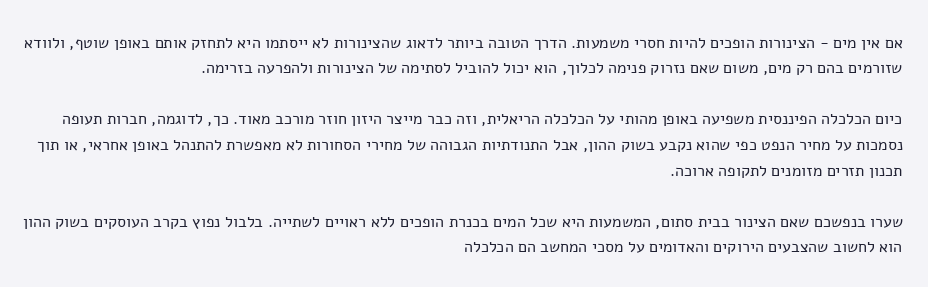אם אין מים - הצינורות הופכים להיות חסרי משמעות. הדרך הטובה ביותר לדאוג שהצינורות לא ייסתמו היא לתחזק אותם באופן שוטף, ולוודא שזורמים בהם רק מים, משום שאם נזרוק פנימה לכלוך, הוא יכול להוביל לסתימה של הצינורות ולהפרעה בזרימה.

כיום הכלכלה הפיננסית משפיעה באופן מהותי על הכלכלה הריאלית, וזה כבר מייצר היזון חוזר מורכב מאוד. כך, לדוגמה, חברות תעופה נסמכות על מחיר הנפט כפי שהוא נקבע בשוק ההון, אבל התנודתיות הגבוהה של מחירי הסחורות לא מאפשרת להתנהל באופן אחראי, או תוך תכנון תזרים מזומנים לתקופה ארוכה.

שערו בנפשכם שאם הצינור בבית סתום, המשמעות היא שכל המים בכנרת הופכים ללא ראויים לשתייה. בלבול נפוץ בקרב העוסקים בשוק ההון הוא לחשוב שהצבעים הירוקים והאדומים על מסכי המחשב הם הכלכלה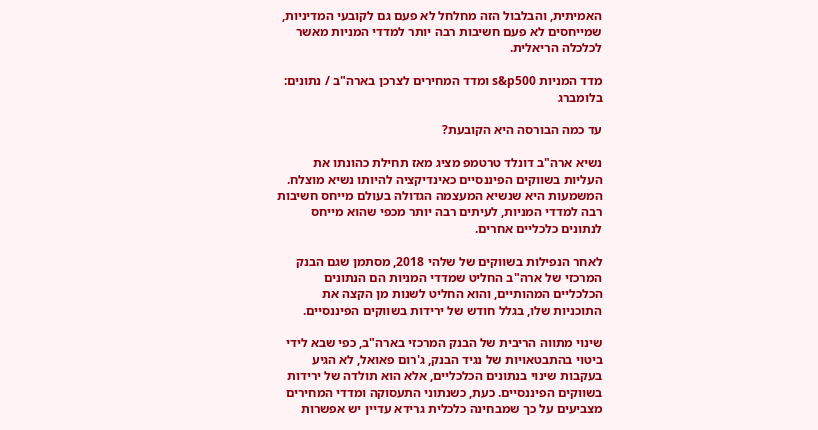האמיתית, והבלבול הזה מחלחל לא פעם גם לקובעי המדיניות, שמייחסים לא פעם חשיבות רבה יותר למדדי המניות מאשר לכלכלה הריאלית.

מדד המניות s&p500 ומדד המחירים לצרכן בארה"ב / נתונים: בלומברג

עד כמה הבורסה היא הקובעת?

נשיא ארה"ב דונלד טרטמפ מציג מאז תחילת כהונתו את העליות בשווקים הפיננסיים כאינדיקציה להיותו נשיא מוצלח. המשמעות היא שנשיא המעצמה הגדולה בעולם מייחס חשיבות רבה למדדי המניות, לעיתים רבה יותר מכפי שהוא מייחס לנתונים כלכליים אחרים.

לאחר הנפילות בשווקים של שלהי 2018, מסתמן שגם הבנק המרכזי של ארה"ב החליט שמדדי המניות הם הנתונים הכלכליים המהותיים, והוא החליט לשנות מן הקצה את התוכניות שלו, בגלל חודש של ירידות בשווקים הפיננסיים.

שינוי מתווה הריבית של הבנק המרכזי בארה"ב, כפי שבא לידי ביטוי בהתבטאויות של נגיד הבנק, ג'רום פאואל, לא הגיע בעקבות שינוי בנתונים הכלכליים, אלא הוא תולדה של ירידות בשווקים הפיננסיים. כעת, כשנתוני התעסוקה ומדדי המחירים מצביעים על כך שמבחינה כלכלית גרידא עדיין יש אפשרות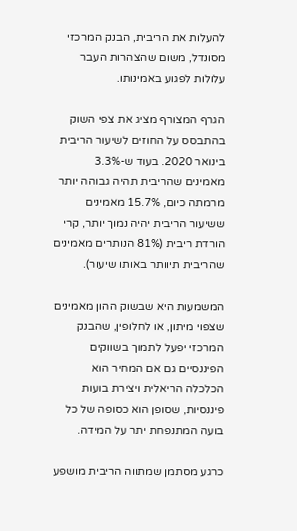להעלות את הריבית, הבנק המרכזי מסונדל, משום שהצהרות העבר עלולות לפגוע באמינותו.

הגרף המצורף מציג את צפי השוק בהתבסס על החוזים לשיעור הריבית בינואר 2020. בעוד ש-3.3% מאמינים שהריבית תהיה גבוהה יותר מרמתה כיום, 15.7% מאמינים ששיעור הריבית יהיה נמוך יותר, קרי הורדת ריבית (81% הנותרים מאמינים שהריבית תיוותר באותו שיעור).

המשמעות היא שבשוק ההון מאמינים שצפוי מיתון, או לחלופין, שהבנק המרכזי יפעל לתמוך בשווקים הפיננסיים גם אם המחיר הוא הכלכלה הריאלית ויצירת בועות פיננסיות, שסופן הוא כסופה של כל בועה המתנפחת יתר על המידה.

כרגע מסתמן שמתווה הריבית מושפע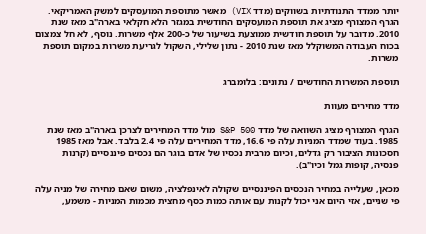יותר ממדד התנודתיות בשווקים (מדד VIX) מאשר מתוספת המועסקים למשק האמריקאי. הגרף המצורף מציג את תוספת המועסקים החודשית במגזר הלא חקלאי בארה"ב מאז שנת 2010. מדובר על תוספת חודשית ממוצעת בשיעור של כ-200 אלף משרות. נוסף, לא חל צמצום בכוח העבודה המשוקלל מאז שנת 2010 - נתון שלילי, השקול לגריעת משרות במקום תוספת משרות.

תוספת המשרות החודשים / נתונים: בלומברג

מדד מחירים מעוות

הגרף המצורף מציג השוואה של מדד S&P 500 מול מדד המחירים לצרכן בארה"ב מאז שנת 1985. בעוד שמדד המניות עלה פי 16.6, מדד המחירים עלה פי 2.4 בלבד. אבל מאז 1985 חסכונות הציבור רק גדלים, וכיום מרבית נכסיו של אדם בוגר הם נכסים פיננסיים (קרנות פנסיה, קופות גמל וכיו"ב).

מכאן, שעלייה במחיר הנכסים הפיננסיים שקולה לאינפלציה, משום שאם מחירה של מניה עלה פי שניים, אזי היום אני יכול לקנות עם אותה כמות כסף מחצית מכמות המניות - משמע,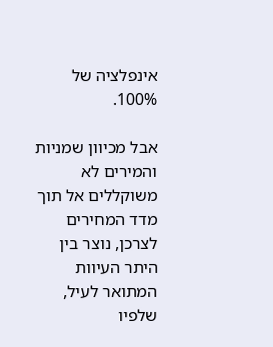אינפלציה של 100%.

אבל מכיוון שמניות והמירים לא משוקללים אל תוך מדד המחירים לצרכן, נוצר בין היתר העיוות המתואר לעיל, שלפיו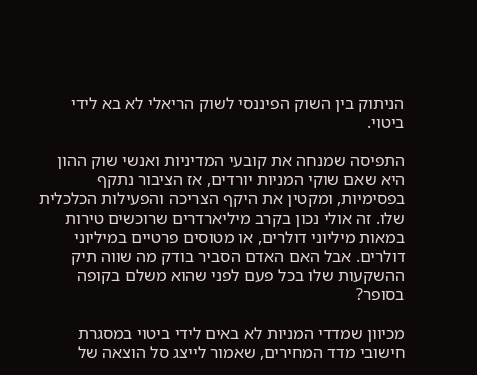הניתוק בין השוק הפיננסי לשוק הריאלי לא בא לידי ביטוי.

התפיסה שמנחה את קובעי המדיניות ואנשי שוק ההון היא שאם שוקי המניות יורדים, אז הציבור נתקף בפסימיות, ומקטין את היקף הצריכה והפעילות הכלכלית שלו. זה אולי נכון בקרב מיליארדרים שרוכשים טירות במאות מיליוני דולרים, או מטוסים פרטיים במיליוני דולרים. אבל האם האדם הסביר בודק מה שווה תיק ההשקעות שלו בכל פעם לפני שהוא משלם בקופה בסופר?

מכיוון שמדדי המניות לא באים לידי ביטוי במסגרת חישובי מדד המחירים, שאמור לייצג סל הוצאה של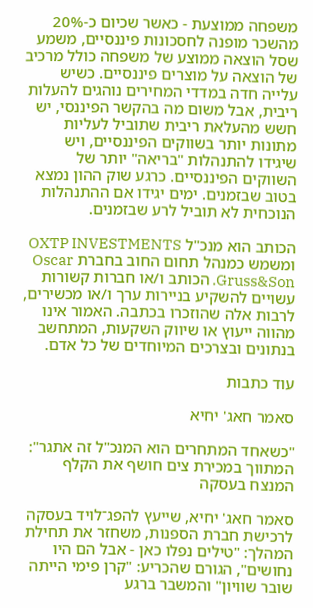משפחה ממוצעת - כאשר שכיום כ-20% מהשכר מופנה לחסכונות פיננסיים, משמע שסל הוצאה ממוצע של משפחה כולל מרכיב של הוצאה על מוצרים פיננסיים. כשיש עלייה חדה במדדי המחירים נוהגים להעלות ריבית, אבל משום מה בהקשר הפיננסי, יש חשש מהעלאת ריבית שתוביל לעליות מתונות יותר בשווקים הפיננסיים, ויש שיגידו להתנהלות "בריאה" יותר של השווקים הפיננסיים. כרגע שוק ההון נמצא בטוב שבזמנים. ימים יגידו אם ההתנהלות הנוכחית לא תוביל לרע שבזמנים.

הכותב הוא מנכ"ל OXTP INVESTMENTS ומשמש כמנהל תחום החוב בחברת Oscar Gruss&Son. הכותב ו/או חברות קשורות עשויים להשקיע בניירות ערך ו/או מכשירים, לרבות אלה שהוזכרו בכתבה. האמור אינו מהווה ייעוץ או שיווק השקעות, המתחשב בנתונים ובצרכים המיוחדים של כל אדם.

עוד כתבות

סאמר חאג' יחיא

"כשאחד המתחרים הוא המנכ"ל זה אתגר": המתווך במכירת צים חושף את הקלף המנצח בעסקה

סאמר חאג' יחיא, שייעץ להפג־לויד בעסקה לרכישת חברת הספנות, משחזר את תחילת המהלך: "טילים נפלו כאן - אבל הם היו נחושים", הגורם שהכריע: "קרן פימי הייתה שובר שוויון" והמשבר ברגע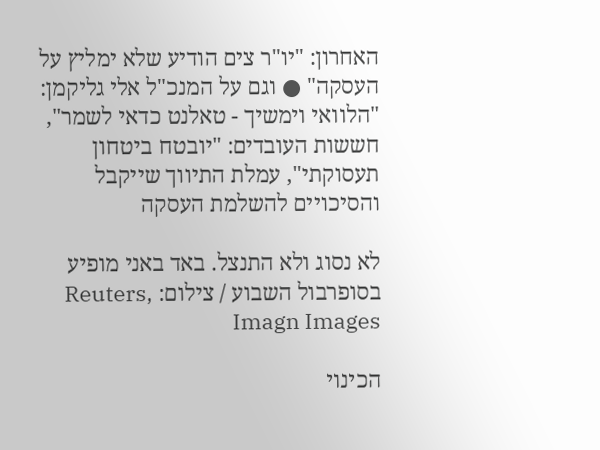האחרון: "יו"ר צים הודיע שלא ימליץ על העסקה" ● וגם על המנכ"ל אלי גליקמן: "הלוואי וימשיך - טאלנט כדאי לשמר", חששות העובדים: "יובטח ביטחון תעסוקתי", עמלת התיווך שייקבל והסיכויים להשלמת העסקה

לא נסוג ולא התנצל. באד באני מופיע בסופרבול השבוע / צילום: Reuters, Imagn Images

הכינוי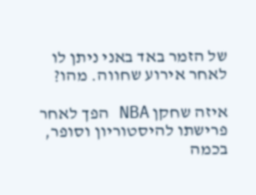של הזמר באד באני ניתן לו לאחר אירוע שחווה. מהו?

איזה שחקן NBA הפך לאחר פרישתו להיסטוריון וסופר, בכמה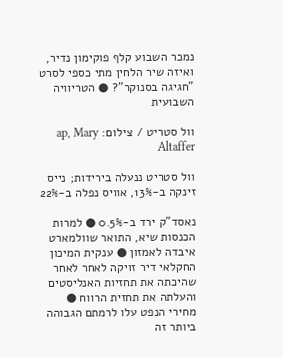נמכר השבוע קלף פוקימון נדיר, ואיזה שיר הלחין מתי כספי לסרט "חגיגה בסנוקר"? ● הטריוויה השבועית

וול סטריט / צילום: ap, Mary Altaffer

וול סטריט ננעלה בירידות; נייס זינקה ב-13%, אוויס נפלה ב-22%

נאסד"ק ירד ב-0.5% ● למרות הכנסות שיא, התואר שוולמארט איבדה לאמזון ● ענקית המיכון החקלאי דיר זויקה לאחר לאחר שהיכתה את תחזיות האנליסטים והעלתה את תחזית הרווח ●  מחירי הנפט עלו לרמתם הגבוהה ביותר זה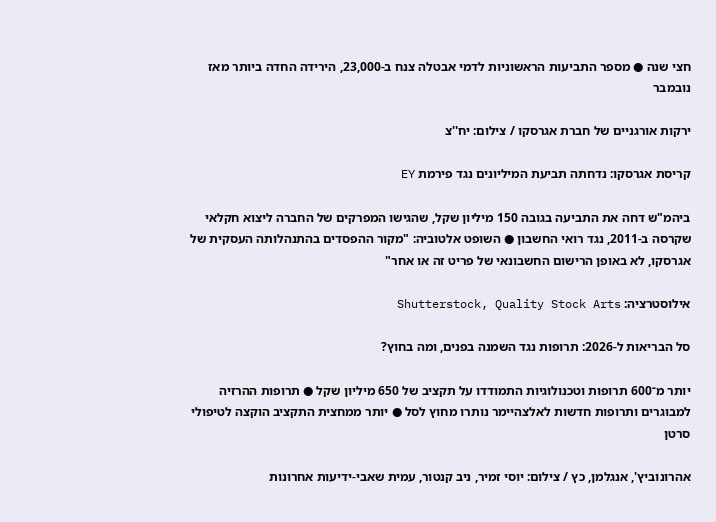חצי שנה ● מספר התביעות הראשוניות לדמי אבטלה צנח ב-23,000, הירידה החדה ביותר מאז נובמבר

ירקות אורגניים של חברת אגרסקו / צילום: יח''צ

קריסת אגרסקו: נדחתה תביעת המיליונים נגד פירמת EY

ביהמ"ש דחה את התביעה בגובה 150 מיליון שקל, שהגישו המפרקים של החברה ליצוא חקלאי שקרסה ב-2011, נגד רואי החשבון ● השופט אלטוביה: "מקור ההפסדים בהתנהלותה העסקית של אגרסקו, לא באופן הרישום החשבונאי של פריט זה או אחר"

אילוסטרציה: Shutterstock, Quality Stock Arts

סל הבריאות ל-2026: תרופות נגד השמנה בפנים, ומה בחוץ?

יותר מ־600 תרופות וטכנולוגיות התמודדו על תקציב של 650 מיליון שקל ● תרופות ההרזיה למבוגרים ותרופות חדשות לאלצהיימר נותרו מחוץ לסל ● יותר ממחצית התקציב הוקצה לטיפולי סרטן

אהרונוביץ', אנגלמן, כץ / צילום: יוסי זמיר, ניב קנטור, עמית שאבי-ידיעות אחרונות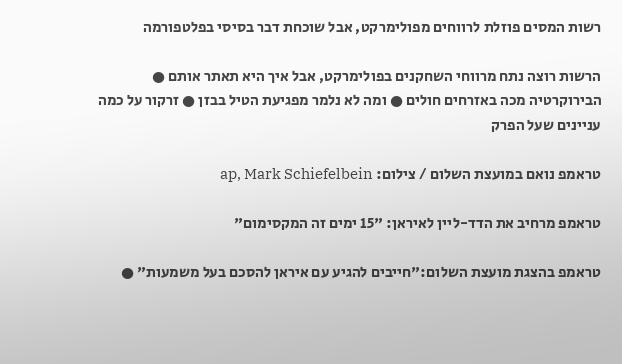רשות המסים פוזלת לרווחים מפולימרקט, אבל שוכחת דבר בסיסי בפלטפורמה

הרשות רוצה נתח מרווחי השחקנים בפולימרקט, אבל איך היא תאתר אותם ● הבירוקרטיה מכה באזרחים חולים ● ומה לא נלמר מפגיעת הטיל בבזן ● זרקור על כמה עניינים שעל הפרק

טראמפ נואם במועצת השלום / צילום: ap, Mark Schiefelbein

טראמפ מרחיב את הדד-ליין לאיראן: "15 ימים זה המקסימום"

טראמפ בהצגת מועצת השלום:"חייבים להגיע עם איראן להסכם בעל משמעות" ●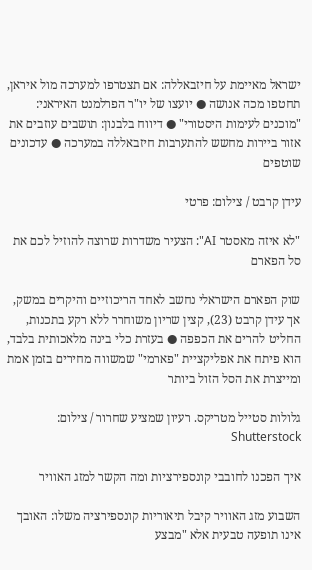ישראל מאיימת על חיזבאללה: אם תצטרפו למערכה מול איראן, תחטפו מכה אנושה ● יועצו של יו"ר הפרלמנט האיראני: "מוכנים לעימות היסטורי" ● דיווח בלבנון: תושבים עוזבים את אזור ביירות מחשש להתערבות חיזבאללה במערכה ● עדכונים שוטפים

עידן קרבט / צילום: פרטי

"לא איזה מאסטר AI": הצעיר משדרות שרוצה להוזיל לכם את סל הפארם

שוק הפארם הישראלי נחשב לאחד הריכוזיים והיקרים במשק, אך עידן קרבט (23), קצין שריון משוחרר ללא רקע בתכנות, החליט להרים את הכפפה ● בעזרת כלי בינה מלאכותית בלבד, הוא פיתח את אפליקציית "פארמי" שמשווה מחירים בזמן אמת ומייצרת את הסל הזול ביותר

גלולות סטייל מטריקס. רעיון שמציע שחרור / צילום: Shutterstock

איך הפכנו לחובבי קונספירציות ומה הקשר למזג האוויר

השבוע מזג האוויר קיבל תיאוריות קונספירציה משלו: האובך אינו תופעה טבעית אלא "מבצע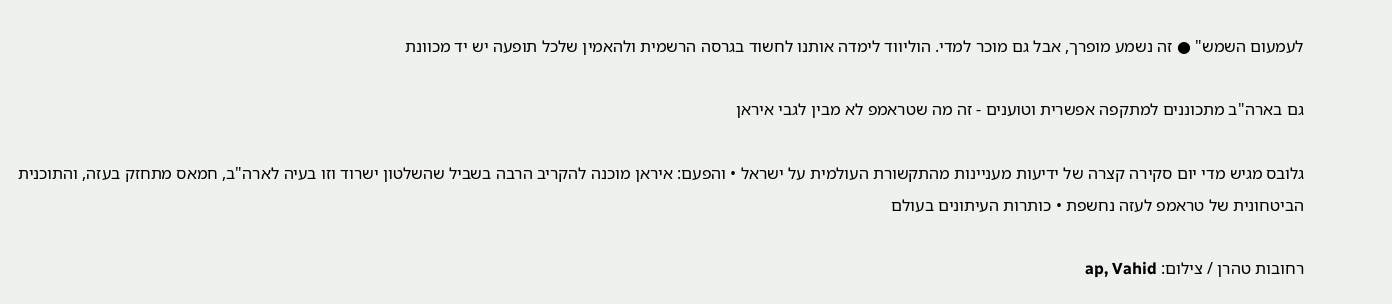לעמעום השמש" ● זה נשמע מופרך, אבל גם מוכר למדי. הוליווד לימדה אותנו לחשוד בגרסה הרשמית ולהאמין שלכל תופעה יש יד מכוונת

גם בארה"ב מתכוננים למתקפה אפשרית וטוענים - זה מה שטראמפ לא מבין לגבי איראן

גלובס מגיש מדי יום סקירה קצרה של ידיעות מעניינות מהתקשורת העולמית על ישראל • והפעם: איראן מוכנה להקריב הרבה בשביל שהשלטון ישרוד וזו בעיה לארה"ב, חמאס מתחזק בעזה, והתוכנית הביטחונית של טראמפ לעזה נחשפת • כותרות העיתונים בעולם

רחובות טהרן / צילום: ap, Vahid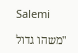Salemi

"משהו גדול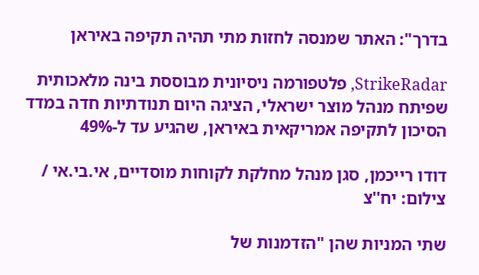בדרך": האתר שמנסה לחזות מתי תהיה תקיפה באיראן

StrikeRadar, פלטפורמה ניסיונית מבוססת בינה מלאכותית שפיתח מנהל מוצר ישראלי, הציגה היום תנודתיות חדה במדד הסיכון לתקיפה אמריקאית באיראן, שהגיע עד ל-49%

דודו רייכמן, סגן מנהל מחלקת לקוחות מוסדיים, אי.בי.אי / צילום: יח''צ

שתי המניות שהן "הזדמנות של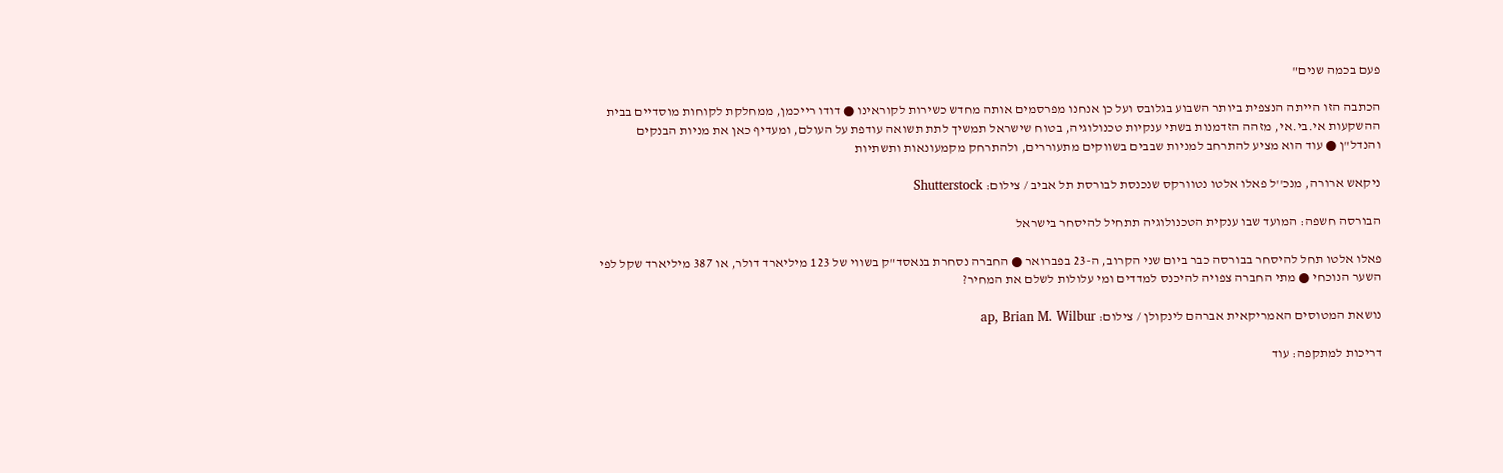פעם בכמה שנים"

הכתבה הזו הייתה הנצפית ביותר השבוע בגלובס ועל כן אנחנו מפרסמים אותה מחדש כשירות לקוראינו ● דודו רייכמן, ממחלקת לקוחות מוסדיים בבית ההשקעות אי.בי.אי, מזהה הזדמנות בשתי ענקיות טכנולוגיה, בטוח שישראל תמשיך לתת תשואה עודפת על העולם, ומעדיף כאן את מניות הבנקים והנדל"ן ● עוד הוא מציע להתרחב למניות שבבים בשווקים מתעוררים, ולהתרחק מקמעונאות ותשתיות

ניקאש ארורה, מנכ''ל פאלו אלטו נטוורקס שנכנסת לבורסת תל אביב / צילום: Shutterstock

הבורסה חשפה: המועד שבו ענקית הטכנולוגיה תתחיל להיסחר בישראל

פאלו אלטו תחל להיסחר בבורסה כבר ביום שני הקרוב, ה-23 בפברואר ● החברה נסחרת בנאסד"ק בשווי של 123 מיליארד דולר, או 387 מיליארד שקל לפי השער הנוכחי ● מתי החברה צפויה להיכנס למדדים ומי עלולות לשלם את המחיר?

נושאת המטוסים האמריקאית אברהם לינקולן / צילום: ap, Brian M. Wilbur

דריכות למתקפה: עוד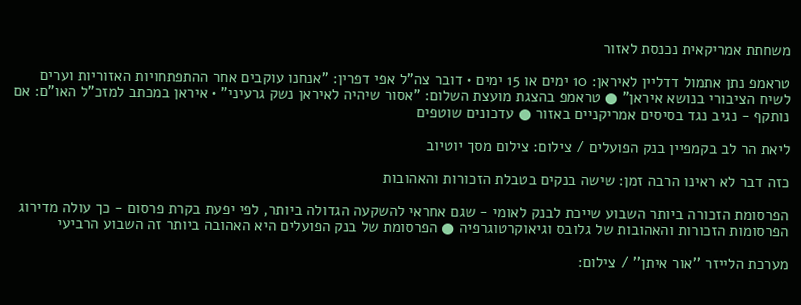משחתת אמריקאית נכנסת לאזור

טראמפ נתן אתמול דדליין לאיראן: 10 ימים או 15 ימים • דובר צה"ל אפי דפרין: "אנחנו עוקבים אחר ההתפתחויות האזוריות וערים לשיח הציבורי בנושא איראן" ● טראמפ בהצגת מועצת השלום: "אסור שיהיה לאיראן נשק גרעיני" • איראן במכתב למזכ"ל האו"ם: אם נותקף - נגיב נגד בסיסים אמריקניים באזור ● עדכונים שוטפים

ליאת הר לב בקמפיין בנק הפועלים / צילום: צילום מסך יוטיוב

כזה דבר לא ראינו הרבה זמן: שישה בנקים בטבלת הזכורות והאהובות

הפרסומת הזכורה ביותר השבוע שייכת לבנק לאומי - שגם אחראי להשקעה הגדולה ביותר, לפי יפעת בקרת פרסום - כך עולה מדירוג הפרסומות הזכורות והאהובות של גלובס וגיאוקרטוגרפיה ● הפרסומת של בנק הפועלים היא האהובה ביותר זה השבוע הרביעי

מערכת הלייזר ''אור איתן'' / צילום: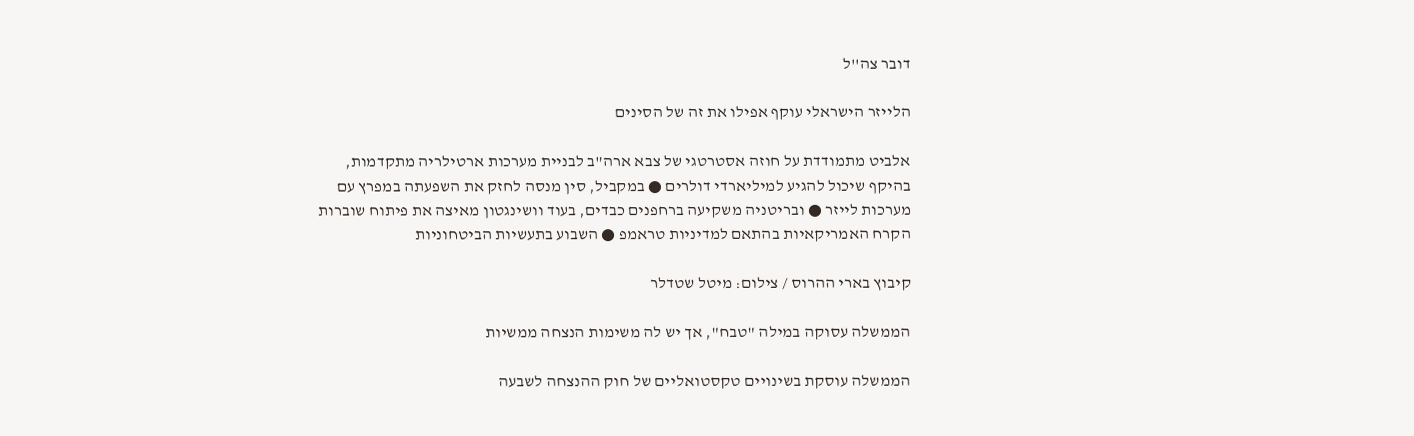דובר צה''ל

הלייזר הישראלי עוקף אפילו את זה של הסינים

אלביט מתמודדת על חוזה אסטרטגי של צבא ארה"ב לבניית מערכות ארטילריה מתקדמות, בהיקף שיכול להגיע למיליארדי דולרים ● במקביל, סין מנסה לחזק את השפעתה במפרץ עם מערכות לייזר ● ובריטניה משקיעה ברחפנים כבדים, בעוד וושינגטון מאיצה את פיתוח שוברות הקרח האמריקאיות בהתאם למדיניות טראמפ ● השבוע בתעשיות הביטחוניות

קיבוץ בארי ההרוס / צילום: מיטל שטדלר

הממשלה עסוקה במילה "טבח", אך יש לה משימות הנצחה ממשיות

הממשלה עוסקת בשינויים טקסטואליים של חוק ההנצחה לשבעה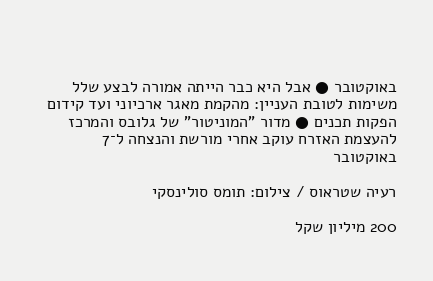באוקטובר ● אבל היא כבר הייתה אמורה לבצע שלל משימות לטובת העניין: מהקמת מאגר ארכיוני ועד קידום הפקות תכנים ● מדור "המוניטור" של גלובס והמרכז להעצמת האזרח עוקב אחרי מורשת והנצחה ל־7 באוקטובר

רעיה שטראוס / צילום: תומס סולינסקי

200 מיליון שקל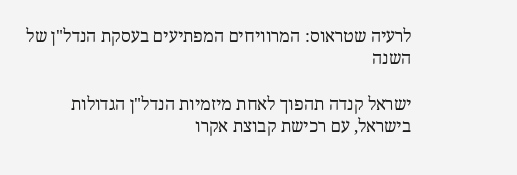לרעיה שטראוס: המרוויחים המפתיעים בעסקת הנדל"ן של השנה

ישראל קנדה תהפוך לאחת מיזמיות הנדל"ן הגדולות בישראל, עם רכישת קבוצת אקרו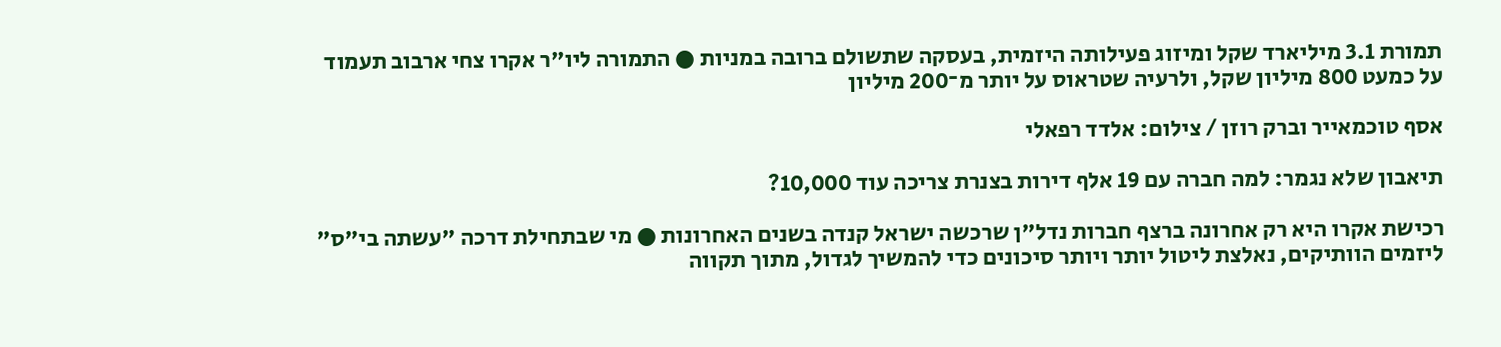תמורת 3.1 מיליארד שקל ומיזוג פעילותה היזמית, בעסקה שתשולם ברובה במניות ● התמורה ליו"ר אקרו צחי ארבוב תעמוד על כמעט 800 מיליון שקל, ולרעיה שטראוס על יותר מ־200 מיליון

אסף טוכמאייר וברק רוזן / צילום: אלדד רפאלי

תיאבון שלא נגמר: למה חברה עם 19 אלף דירות בצנרת צריכה עוד 10,000?

רכישת אקרו היא רק אחרונה ברצף חברות נדל"ן שרכשה ישראל קנדה בשנים האחרונות ● מי שבתחילת דרכה "עשתה בי"ס" ליזמים הוותיקים, נאלצת ליטול יותר ויותר סיכונים כדי להמשיך לגדול, מתוך תקווה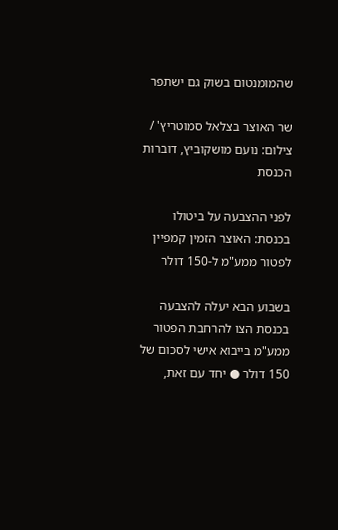שהמומנטום בשוק גם ישתפר

שר האוצר בצלאל סמוטריץ' / צילום: נועם מושקוביץ, דוברות הכנסת

לפני ההצבעה על ביטולו בכנסת: האוצר הזמין קמפיין לפטור ממע"מ ל-150 דולר

בשבוע הבא יעלה להצבעה בכנסת הצו להרחבת הפטור ממע"מ בייבוא אישי לסכום של 150 דולר ● יחד עם זאת,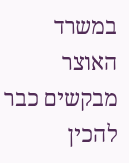במשרד האוצר מבקשים כבר להכין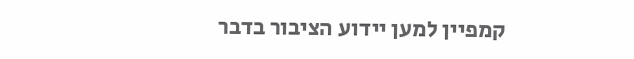קמפיין למען יידוע הציבור בדבר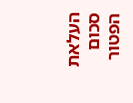העלאת סכום הפטור